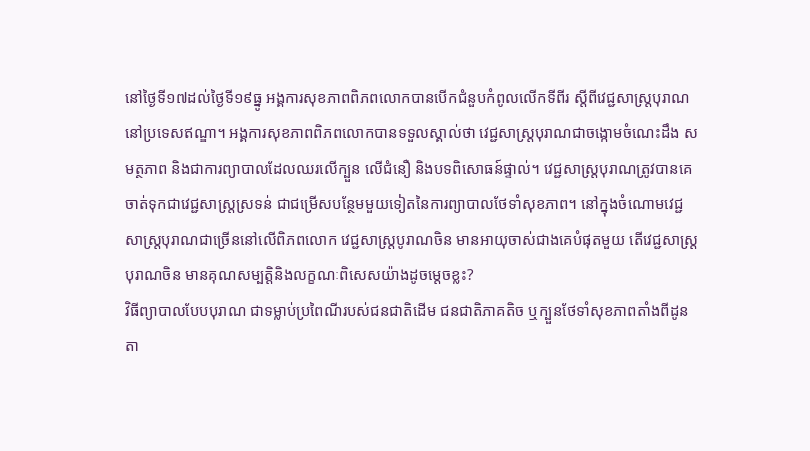នៅថ្ងៃទី១៧ដល់ថ្ងៃទី១៩ធ្នូ អង្គការសុខភាពពិភពលោកបានបើកជំនួបកំពូលលើកទីពីរ ស្តីពីវេជ្ជសាស្ត្របុរាណ នៅប្រទេសឥណ្ឌា។ អង្គការសុខភាពពិភពលោកបានទទួលស្គាល់ថា វេជ្ជសាស្ត្របុរាណជាចង្កោមចំណេះដឹង សមត្ថភាព និងជាការព្យាបាលដែលឈរលើក្បួន លើជំនឿ និងបទពិសោធន៍ផ្ទាល់។ វេជ្ជសាស្ត្របុរាណត្រូវបានគេចាត់ទុកជាវេជ្ជសាស្ត្រស្រទន់ ជាជម្រើសបន្ថែមមួយទៀតនៃការព្យាបាលថែទាំសុខភាព។ នៅក្នុងចំណោមវេជ្ជសាស្ត្របុរាណជាច្រើននៅលើពិភពលោក វេជ្ជសាស្ត្របូរាណចិន មានអាយុចាស់ជាងគេបំផុតមួយ តើវេជ្ជសាស្ត្របុរាណចិន មានគុណសម្បត្តិនិងលក្ខណៈពិសេសយ៉ាងដូចម្តេចខ្លះ?
វិធីព្យាបាលបែបបុរាណ ជាទម្លាប់ប្រពៃណីរបស់ជនជាតិដើម ជនជាតិភាគតិច ឬក្បួនថែទាំសុខភាពតាំងពីដូនតា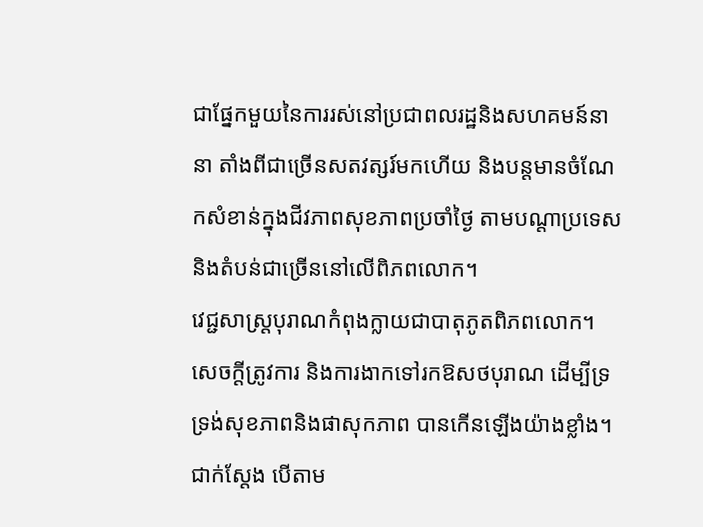ជាផ្នែកមួយនៃការរស់នៅប្រជាពលរដ្ឋនិងសហគមន៍នានា តាំងពីជាច្រើនសតវត្សរ៍មកហើយ និងបន្តមានចំណែកសំខាន់ក្នុងជីវភាពសុខភាពប្រចាំថ្ងៃ តាមបណ្តាប្រទេសនិងតំបន់ជាច្រើននៅលើពិភពលោក។
វេជ្ជសាស្ត្របុរាណកំពុងក្លាយជាបាតុភូតពិភពលោក។ សេចក្តីត្រូវការ និងការងាកទៅរកឱសថបុរាណ ដើម្បីទ្រទ្រង់សុខភាពនិងផាសុកភាព បានកើនឡើងយ៉ាងខ្លាំង។ ជាក់ស្តែង បើតាម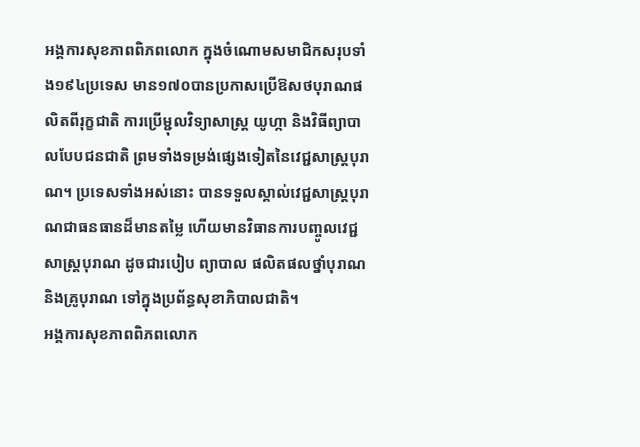អង្គការសុខភាពពិភពលោក ក្នុងចំណោមសមាជិកសរុបទាំង១៩៤ប្រទេស មាន១៧០បានប្រកាសប្រើឱសថបុរាណផលិតពីរុក្ខជាតិ ការប្រើម្ជុលវិទ្យាសាស្ត្រ យូហ្កា និងវិធីព្យាបាលបែបជនជាតិ ព្រមទាំងទម្រង់ផ្សេងទៀតនៃវេជ្ជសាស្ត្របុរាណ។ ប្រទេសទាំងអស់នោះ បានទទួលស្គាល់វេជ្ជសាស្ត្របុរាណជាធនធានដ៏មានតម្លៃ ហើយមានវិធានការបញ្ចូលវេជ្ជសាស្ត្របុរាណ ដូចជារបៀប ព្យាបាល ផលិតផលថ្នាំបុរាណ និងគ្រូបុរាណ ទៅក្នុងប្រព័ន្ធសុខាភិបាលជាតិ។
អង្គការសុខភាពពិភពលោក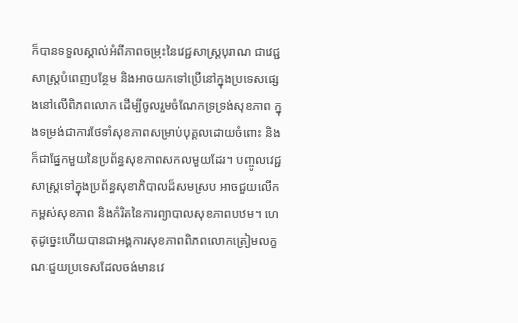ក៏បានទទួលស្គាល់អំពីភាពចម្រុះនៃវេជ្ជសាស្ត្របុរាណ ជាវេជ្ជសាស្ត្របំពេញបន្ថែម និងអាចយកទៅប្រើនៅក្នុងប្រទេសផ្សេងនៅលើពិភពលោក ដើម្បីចូលរួមចំណែកទ្រទ្រង់សុខភាព ក្នុងទម្រង់ជាការថែទាំសុខភាពសម្រាប់បុគ្គលដោយចំពោះ និងក៏ជាផ្នែកមួយនៃប្រព័ន្ធសុខភាពសកលមួយដែរ។ បញ្ចូលវេជ្ជសាស្ត្រទៅក្នុងប្រព័ន្ធសុខាភិបាលដ៏សមស្រប អាចជួយលើកកម្ពស់សុខភាព និងកំរិតនៃការព្យាបាលសុខភាពបឋម។ ហេតុដូច្នេះហើយបានជាអង្គការសុខភាពពិភពលោកត្រៀមលក្ខណៈជួយប្រទេសដែលចង់មានវេ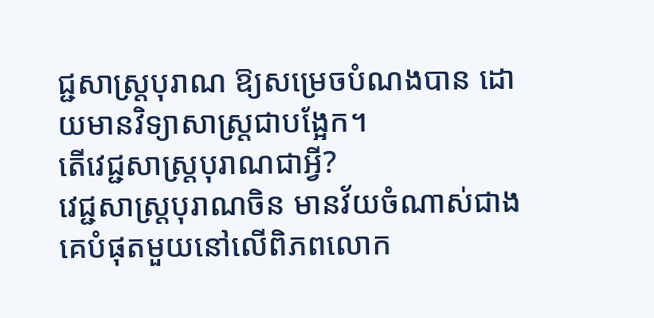ជ្ជសាស្ត្របុរាណ ឱ្យសម្រេចបំណងបាន ដោយមានវិទ្យាសាស្ត្រជាបង្អែក។
តើវេជ្ជសាស្ត្របុរាណជាអ្វី?
វេជ្ជសាស្ត្របុរាណចិន មានវ័យចំណាស់ជាងគេបំផុតមួយនៅលើពិភពលោក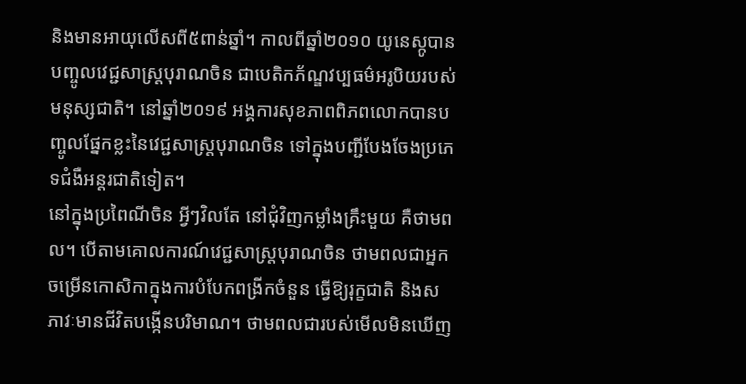និងមានអាយុលើសពី៥ពាន់ឆ្នាំ។ កាលពីឆ្នាំ២០១០ យូនេស្កូបានបញ្ចូលវេជ្ជសាស្ត្របុរាណចិន ជាបេតិកភ័ណ្ឌវប្បធម៌អរូបិយរបស់មនុស្សជាតិ។ នៅឆ្នាំ២០១៩ អង្គការសុខភាពពិភពលោកបានបញ្ចូលផ្នែកខ្លះនៃវេជ្ជសាស្ត្របុរាណចិន ទៅក្នុងបញ្ជីបែងចែងប្រភេទជំងឺអន្តរជាតិទៀត។
នៅក្នុងប្រពៃណីចិន អ្វីៗវិលតែ នៅជុំវិញកម្លាំងគ្រឹះមួយ គឺថាមពល។ បើតាមគោលការណ៍វេជ្ជសាស្ត្របុរាណចិន ថាមពលជាអ្នកចម្រើនកោសិកាក្នុងការបំបែកពង្រីកចំនួន ធ្វើឱ្យរុក្ខជាតិ និងសភាវៈមានជីវិតបង្កើនបរិមាណ។ ថាមពលជារបស់មើលមិនឃើញ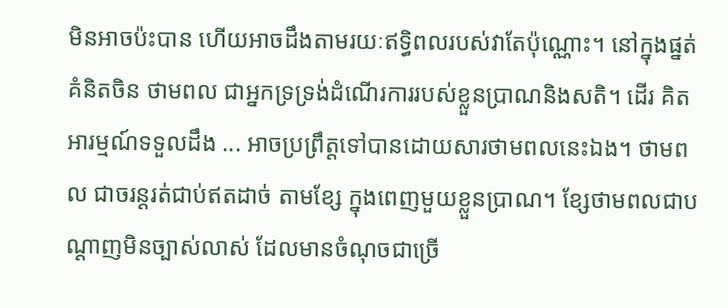មិនអាចប៉ះបាន ហើយអាចដឹងតាមរយៈឥទ្ធិពលរបស់វាតែប៉ុណ្ណោះ។ នៅក្នុងផ្នត់គំនិតចិន ថាមពល ជាអ្នកទ្រទ្រង់ដំណើរការរបស់ខ្លួនប្រាណនិងសតិ។ ដើរ គិត អារម្មណ៍ទទួលដឹង ... អាចប្រព្រឹត្តទៅបានដោយសារថាមពលនេះឯង។ ថាមពល ជាចរន្តរត់ជាប់ឥតដាច់ តាមខ្សែ ក្នុងពេញមួយខ្លួនប្រាណ។ ខ្សែថាមពលជាបណ្តាញមិនច្បាស់លាស់ ដែលមានចំណុចជាច្រើ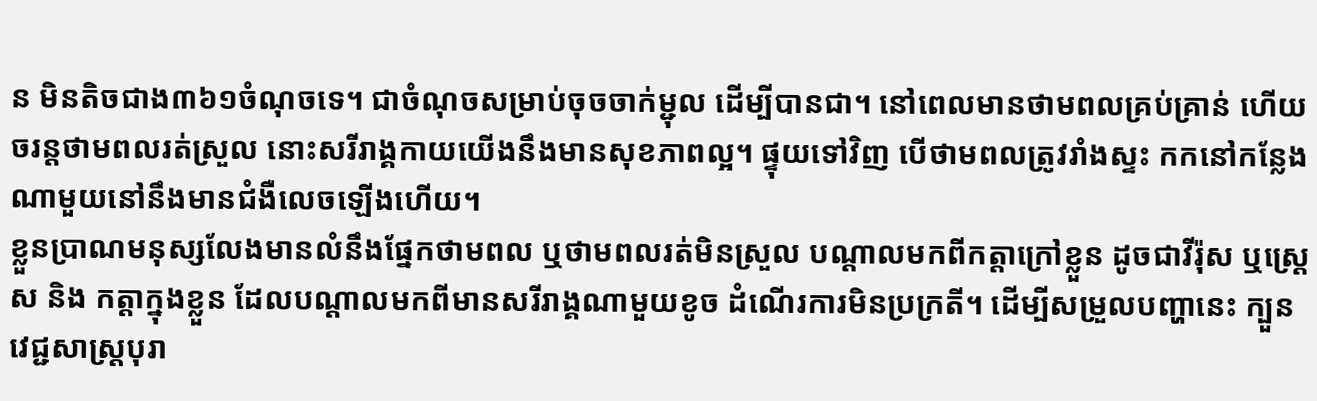ន មិនតិចជាង៣៦១ចំណុចទេ។ ជាចំណុចសម្រាប់ចុចចាក់ម្ជុល ដើម្បីបានជា។ នៅពេលមានថាមពលគ្រប់គ្រាន់ ហើយចរន្តថាមពលរត់ស្រួល នោះសរីរាង្គកាយយើងនឹងមានសុខភាពល្អ។ ផ្ទុយទៅវិញ បើថាមពលត្រូវរាំងស្ទះ កកនៅកន្លែងណាមួយនៅនឹងមានជំងឺលេចឡើងហើយ។
ខ្លួនប្រាណមនុស្សលែងមានលំនឹងផ្នែកថាមពល ឬថាមពលរត់មិនស្រួល បណ្តាលមកពីកត្តាក្រៅខ្លួន ដូចជាវីរ៉ុស ឬស្ត្រេស និង កត្តាក្នុងខ្លួន ដែលបណ្តាលមកពីមានសរីរាង្គណាមួយខូច ដំណើរការមិនប្រក្រតី។ ដើម្បីសម្រួលបញ្ហានេះ ក្បួនវេជ្ជសាស្ត្របុរា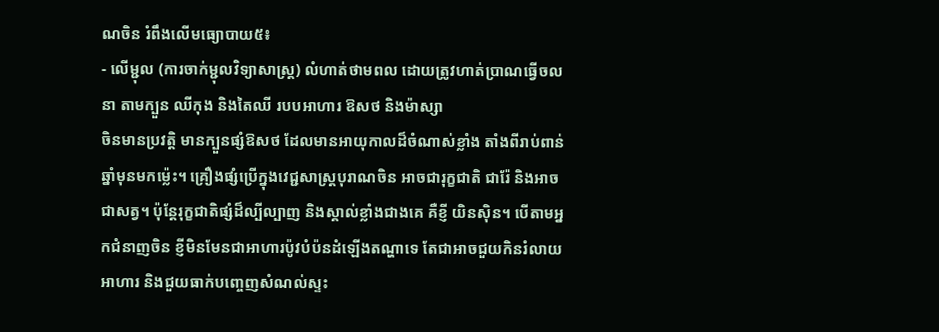ណចិន រំពឹងលើមធ្យោបាយ៥៖
- លើម្ជុល (ការចាក់ម្ជុលវិទ្យាសាស្ត្រ) លំហាត់ថាមពល ដោយត្រូវហាត់ប្រាណធ្វើចលនា តាមក្បួន ឈីកុង និងតៃឈី របបអាហារ ឱសថ និងម៉ាស្សា
ចិនមានប្រវត្តិ មានក្បួនផ្សំឱសថ ដែលមានអាយុកាលដ៏ចំណាស់ខ្លាំង តាំងពីរាប់ពាន់ឆ្នាំមុនមកម្ល៉េះ។ គ្រឿងផ្សំប្រើក្នុងវេជ្ជសាស្ត្របុរាណចិន អាចជារុក្ខជាតិ ជារ៉ែ និងអាចជាសត្វ។ ប៉ុន្តែរុក្ខជាតិផ្សំដ៏ល្បីល្បាញ និងស្គាល់ខ្លាំងជាងគេ គឺខ្ញី យិនស៊ិន។ បើតាមអ្នកជំនាញចិន ខ្ញីមិនមែនជាអាហារប៉ូវបំប៉នដំឡើងតណ្ហាទេ តែជាអាចជួយកិនរំលាយអាហារ និងជួយធាក់បញ្ចេញសំណល់ស្ទះ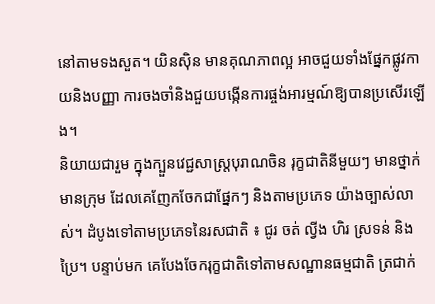នៅតាមទងសួត។ យិនស៊ិន មានគុណភាពល្អ អាចជួយទាំងផ្នែកផ្លូវកាយនិងបញ្ញា ការចងចាំនិងជួយបង្កើនការផ្ចង់អារម្មណ៍ឱ្យបានប្រសើរឡើង។
និយាយជារួម ក្នុងក្បួនវេជ្ជសាស្ត្របុរាណចិន រុក្ខជាតិនីមួយៗ មានថ្នាក់ មានក្រុម ដែលគេញែកចែកជាផ្នែកៗ និងតាមប្រភេទ យ៉ាងច្បាស់លាស់។ ដំបូងទៅតាមប្រភេទនៃរសជាតិ ៖ ជូរ ចត់ ល្វីង ហិរ ស្រទន់ និងប្រៃ។ បន្ទាប់មក គេបែងចែករុក្ខជាតិទៅតាមសណ្ឋានធម្មជាតិ ត្រជាក់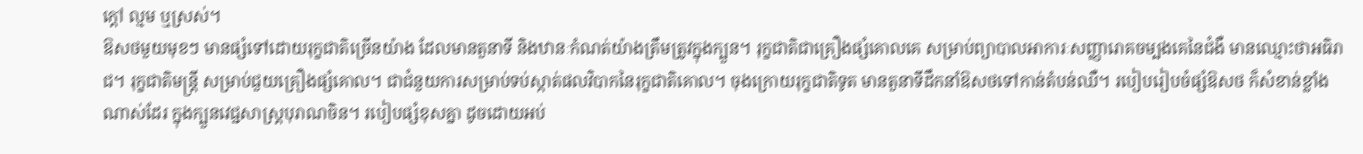ក្តៅ ល្មម ឬស្រស់។
ឱសថមួយមុខៗ មានផ្សំទៅដោយរុក្ខជាតិច្រើនយ៉ាង ដែលមានតួនាទី និងឋានៈកំណត់យ៉ាងត្រឹមត្រូវក្នុងក្បួន។ រុក្ខជាតិជាគ្រឿងផ្សំគោលគេ សម្រាប់ព្យាបាលអាការៈសញ្ញារោគចម្បងគេនៃជំងឺ មានឈ្មោះថាអធិរាជ។ រុក្ខជាតិមន្ត្រី សម្រាប់ជួយគ្រឿងផ្សំគោល។ ជាជំនួយការសម្រាប់ទប់ស្កាត់ផលវិបាកនៃរុក្ខជាតិគោល។ ចុងក្រោយរុក្ខជាតិទូត មានតួនាទីដឹកនាំឱសថទៅកាន់តំបន់ឈឺ។ របៀបរៀបចំផ្សំឱសថ ក៏សំខាន់ខ្លាំងណាស់ដែរ ក្នុងក្បួនវេជ្ជសាស្ត្របុរាណចិន។ របៀបផ្សំខុសគ្នា ដូចដោយអប់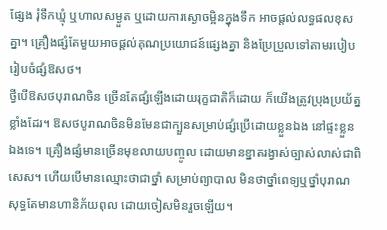ផ្សែង រុំទឹកឃ្មុំ ឬហាលសម្ងួត ឬដោយការស្ងោចម្អិនក្នុងទឹក អាចផ្តល់លទ្ធផលខុសគ្នា។ គ្រឿងផ្សំតែមួយអាចផ្តល់គុណប្រយោជន៍ផ្សេងគ្នា និងប្រែប្រួលទៅតាមរបៀបរៀបចំផ្សំឱសថ។
ថ្វីបើឱសថបុរាណចិន ច្រើនតែផ្សំឡើងដោយរុក្ខជាតិក៏ដោយ ក៏យើងត្រូវប្រុងប្រយ័ត្នខ្លាំងដែរ។ ឱសថបូរាណចិនមិនមែនជាក្បួនសម្រាប់ផ្សំប្រើដោយខ្លួនឯង នៅផ្ទះខ្លួនឯងទេ។ គ្រឿងផ្សំមានច្រើនមុខលាយបញ្ចូល ដោយមានខ្នាតរង្វាស់ច្បាស់លាស់ជាពិសេស។ ហើយបើមានឈ្មោះថាជាថ្នាំ សម្រាប់ព្យាបាល មិនថាថ្នាំពេទ្យឬថ្នាំបុរាណ សុទ្ធតែមានហានិភ័យពុល ដោយចៀសមិនរួចឡើយ។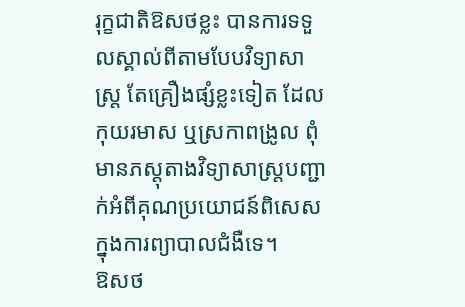រុក្ខជាតិឱសថខ្លះ បានការទទួលស្គាល់ពីតាមបែបវិទ្យាសាស្ត្រ តែគ្រឿងផ្សំខ្លះទៀត ដែលកុយរមាស ឬស្រកាពង្រូល ពុំមានភស្តុតាងវិទ្យាសាស្ត្របញ្ជាក់អំពីគុណប្រយោជន៍ពិសេសក្នុងការព្យាបាលជំងឺទេ។
ឱសថ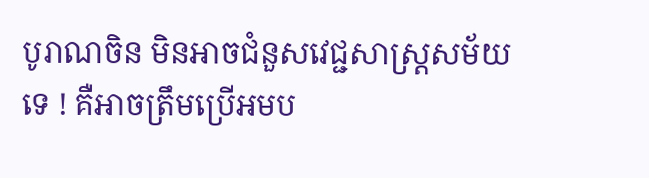បូរាណចិន មិនអាចជំនួសវេជ្ជសាស្ត្រសម័យទេ ! គឺអាចត្រឹមប្រើអមប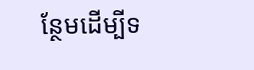ន្ថែមដើម្បីទ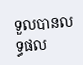ទួលបានលទ្ធផល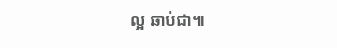ល្អ ឆាប់ជា៕